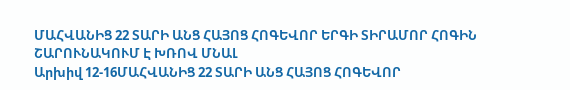ՄԱՀՎԱՆԻՑ 22 ՏԱՐԻ ԱՆՑ ՀԱՅՈՑ ՀՈԳԵՎՈՐ ԵՐԳԻ ՏԻՐԱՄՈՐ ՀՈԳԻՆ ՇԱՐՈՒՆԱԿՈՒՄ Է ԽՌՈՎ ՄՆԱԼ
Արխիվ 12-16ՄԱՀՎԱՆԻՑ 22 ՏԱՐԻ ԱՆՑ ՀԱՅՈՑ ՀՈԳԵՎՈՐ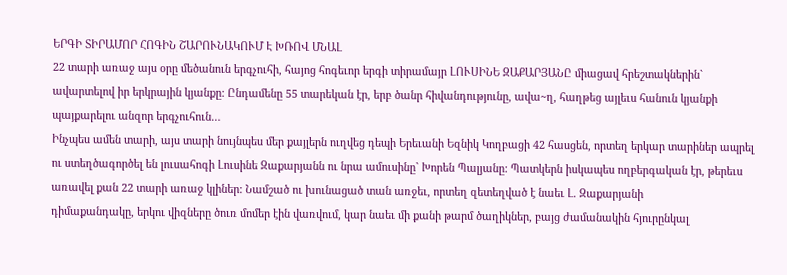ԵՐԳԻ ՏԻՐԱՄՈՐ ՀՈԳԻՆ ՇԱՐՈՒՆԱԿՈՒՄ Է ԽՌՈՎ ՄՆԱԼ
22 տարի առաջ այս օրը մեծանուն երգչուհի, հայոց հոգեւոր երգի տիրամայր ԼՈՒՍԻՆԵ ԶԱՔԱՐՅԱՆԸ միացավ հրեշտակներին` ավարտելով իր երկրային կյանքը: Ընդամենը 55 տարեկան էր, երբ ծանր հիվանդությունը, ավա~ղ, հաղթեց այլեւս հանուն կյանքի պայքարելու անզոր երգչուհուն…
Ինչպես ամեն տարի, այս տարի նույնպես մեր քայլերն ուղվեց դեպի Երեւանի Եզնիկ Կողբացի 42 հասցեն, որտեղ երկար տարիներ ապրել ու ստեղծագործել են լուսահոգի Լուսինե Զաքարյանն ու նրա ամուսինը` Խորեն Պալյանը: Պատկերն իսկապես ողբերգական էր, թերեւս առավել քան 22 տարի առաջ կլիներ: Նամշած ու խունացած տան առջեւ, որտեղ զետեղված է նաեւ Լ. Զաքարյանի
դիմաքանդակը, երկու վիզները ծուռ մոմեր էին վառվում, կար նաեւ մի քանի թարմ ծաղիկներ, բայց ժամանակին հյուրընկալ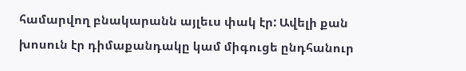համարվող բնակարանն այլեւս փակ էր: Ավելի քան խոսուն էր դիմաքանդակը կամ միգուցե ընդհանուր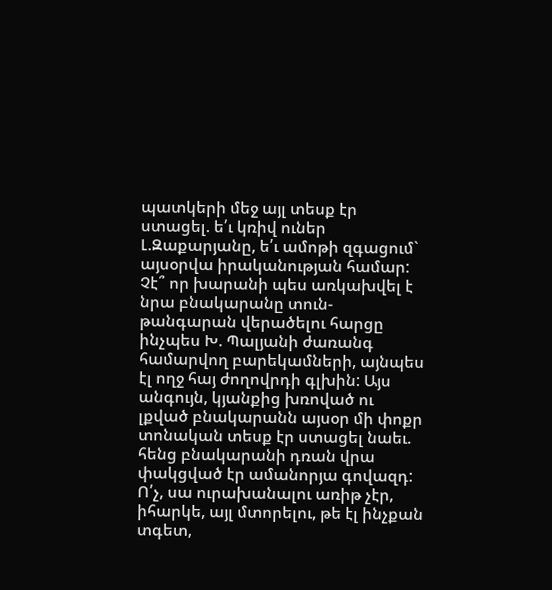պատկերի մեջ այլ տեսք էր ստացել. ե՛ւ կռիվ ուներ Լ.Զաքարյանը, ե՛ւ ամոթի զգացում` այսօրվա իրականության համար: Չէ՞ որ խարանի պես առկախվել է նրա բնակարանը տուն-թանգարան վերածելու հարցը ինչպես Խ. Պալյանի ժառանգ համարվող բարեկամների, այնպես էլ ողջ հայ ժողովրդի գլխին: Այս անգույն, կյանքից խռոված ու լքված բնակարանն այսօր մի փոքր տոնական տեսք էր ստացել նաեւ. հենց բնակարանի դռան վրա փակցված էր ամանորյա գովազդ: Ո՛չ, սա ուրախանալու առիթ չէր, իհարկե, այլ մտորելու, թե էլ ինչքան տգետ,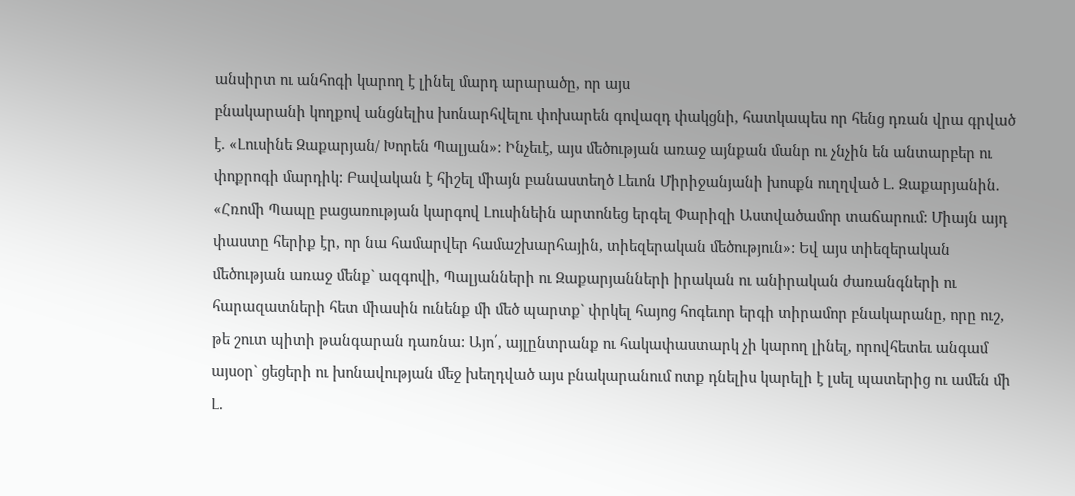անսիրտ ու անհոգի կարող է լինել մարդ արարածը, որ այս
բնակարանի կողքով անցնելիս խոնարհվելու փոխարեն գովազդ փակցնի, հատկապես որ հենց դռան վրա գրված է. «Լուսինե Զաքարյան/ Խորեն Պալյան»: Ինչեւէ, այս մեծության առաջ այնքան մանր ու չնչին են անտարբեր ու փոքրոգի մարդիկ: Բավական է հիշել միայն բանաստեղծ Լեւոն Միրիջանյանի խոսքն ուղղված Լ. Զաքարյանին. «Հռոմի Պապը բացառության կարգով Լուսինեին արտոնեց երգել Փարիզի Աստվածամոր տաճարում: Միայն այդ փաստը հերիք էր, որ նա համարվեր համաշխարհային, տիեզերական մեծություն»: Եվ այս տիեզերական մեծության առաջ մենք` ազգովի, Պալյանների ու Զաքարյանների իրական ու անիրական ժառանգների ու հարազատների հետ միասին ունենք մի մեծ պարտք` փրկել հայոց հոգեւոր երգի տիրամոր բնակարանը, որը ուշ, թե շուտ պիտի թանգարան դառնա: Այո՛, այլընտրանք ու հակափաստարկ չի կարող լինել, որովհետեւ անգամ այսօր` ցեցերի ու խոնավության մեջ խեղդված այս բնակարանում ոտք դնելիս կարելի է լսել պատերից ու ամեն մի Լ.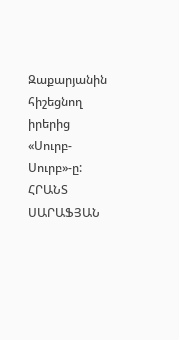Զաքարյանին հիշեցնող իրերից «Սուրբ-Սուրբ»-ը:
ՀՐԱՆՏ ՍԱՐԱՖՅԱՆ